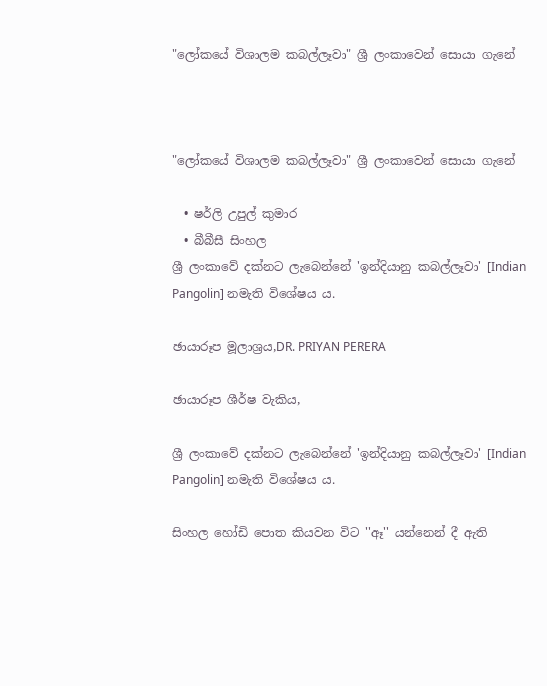"ලෝකයේ විශාලම කබල්ලෑවා" ශ්‍රී ලංකාවෙන් සොයා ගැනේ



"ලෝකයේ විශාලම කබල්ලෑවා" ශ්‍රී ලංකාවෙන් සොයා ගැනේ

  • ෂර්ලි උපුල් කුමාර
  • බීබීසී සිංහල
ශ්‍රී ලංකාවේ දක්නට ලැබෙන්නේ 'ඉන්දියානු කබල්ලෑවා' [Indian Pangolin] නමැති විශේෂය ය.

ඡායාරූප මූලාශ්‍රය,DR. PRIYAN PERERA

ඡායාරූප ශීර්ෂ වැකිය,

ශ්‍රී ලංකාවේ දක්නට ලැබෙන්නේ 'ඉන්දියානු කබල්ලෑවා' [Indian Pangolin] නමැති විශේෂය ය.

සිංහල හෝඩි පොත කියවන විට ''ඈ'' යන්නෙන් දී ඇති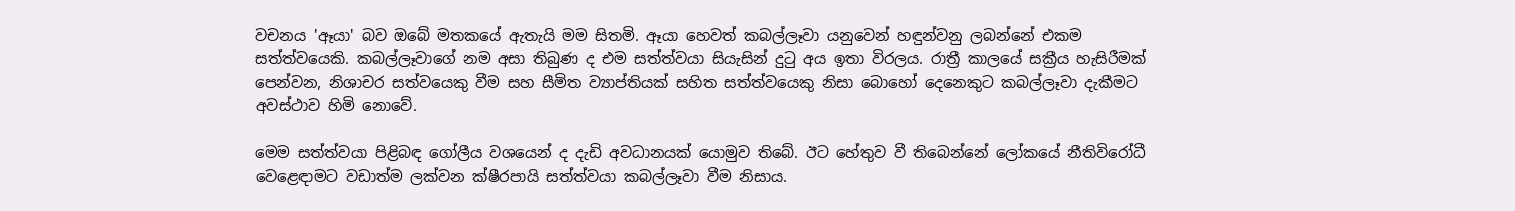වචනය 'ඈයා' බව ඔබේ මතකයේ ඇතැයි මම සිතමි. ඈයා හෙවත් කබල්ලෑවා යනුවෙන් හඳුන්වනු ලබන්නේ එකම සත්ත්වයෙකි. කබල්ලෑවාගේ නම අසා තිබුණ ද එම සත්ත්වයා සියැසින් දුටු අය ඉතා විරලය. රාත්‍රී කාලයේ සක්‍රීය හැසිරීමක් පෙන්වන, නිශාචර සත්වයෙකු වීම සහ සීමිත ව්‍යාප්තියක් සහිත සත්ත්වයෙකු නිසා බොහෝ දෙනෙකුට කබල්ලෑවා දැකීමට අවස්ථාව හිමි නොවේ.

මෙම සත්ත්වයා පිළිබඳ ගෝලීය වශයෙන් ද දැඩි අවධානයක් යොමුව තිබේ. ඊට හේතුව වී තිබෙන්නේ ලෝකයේ නීතිවිරෝධී වෙළෙඳාමට වඩාත්ම ලක්වන ක්ෂීරපායි සත්ත්වයා කබල්ලෑවා වීම නිසාය.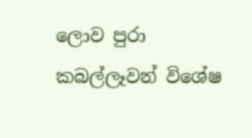ලොව පුරා කබල්ලෑවන් විශේෂ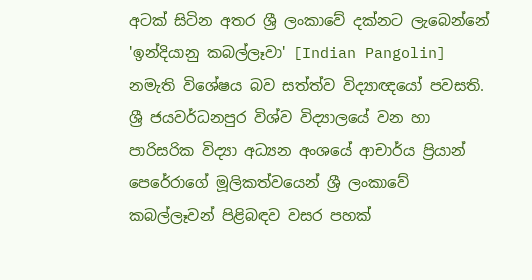අටක් සිටින අතර ශ්‍රී ලංකාවේ දක්නට ලැබෙන්නේ 'ඉන්දියානු කබල්ලෑවා' [Indian Pangolin] නමැති විශේෂය බව සත්ත්ව විද්‍යාඥයෝ පවසති. ශ්‍රී ජයවර්ධනපුර විශ්ව විද්‍යාලයේ වන හා පාරිසරික විද්‍යා අධ්‍යන අංශයේ ආචාර්ය ප්‍රියාන් පෙරේරාගේ මූලිකත්වයෙන් ශ්‍රී ලංකාවේ කබල්ලෑවන් පිළිබඳව වසර පහක්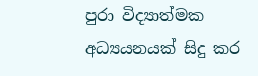පුරා විද්‍යාත්මක අධ්‍යයනයක් සිදු කර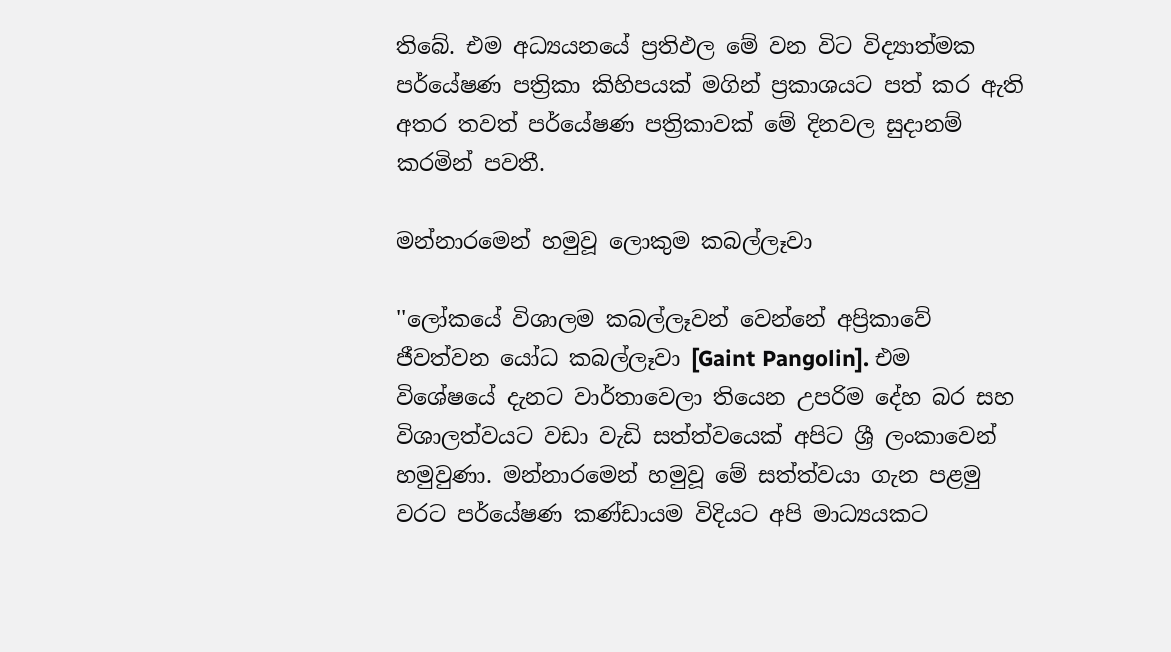තිබේ. එම අධ්‍යයනයේ ප්‍රතිඵල මේ වන විට විද්‍යාත්මක පර්යේෂණ පත්‍රිකා කිහිපයක් මගින් ප්‍රකාශයට පත් කර ඇති අතර තවත් පර්යේෂණ පත්‍රිකාවක් මේ දිනවල සුදානම් කරමින් පවතී.

මන්නාරමෙන් හමුවූ ලොකුම කබල්ලෑවා

''ලෝකයේ විශාලම කබල්ලෑවන් වෙන්නේ අප්‍රිකාවේ ජීවත්වන යෝධ කබල්ලෑවා [Gaint Pangolin]. එම විශේෂයේ දැනට වාර්තාවෙලා තියෙන උපරිම දේහ බර සහ විශාලත්වයට වඩා වැඩි සත්ත්වයෙක් අපිට ශ්‍රී ලංකාවෙන් හමුවුණා. මන්නාරමෙන් හමුවූ මේ සත්ත්වයා ගැන පළමු වරට පර්යේෂණ කණ්ඩායම විදියට අපි මාධ්‍යයකට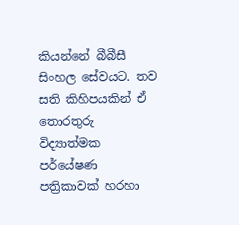කියන්නේ බීබීසී සිංහල සේවයට. තව සති කිහිපයකින් ඒ තොරතුරු විද්‍යාත්මක පර්යේෂණ පත්‍රිකාවක් හරහා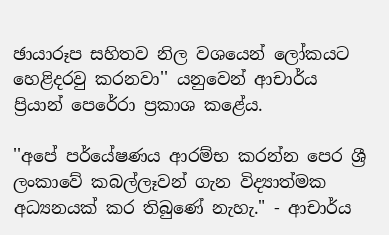ඡායාරූප සහිතව නිල වශයෙන් ලෝකයට හෙළිදරවු කරනවා'' යනුවෙන් ආචාර්ය ප්‍රියාන් පෙරේරා ප්‍රකාශ කළේය.

''අපේ පර්යේෂණය ආරම්භ කරන්න පෙර ශ්‍රී ලංකාවේ කබල්ලෑවන් ගැන විද්‍යාත්මක අධ්‍යනයක් කර තිබුණේ නැහැ." - ආචාර්ය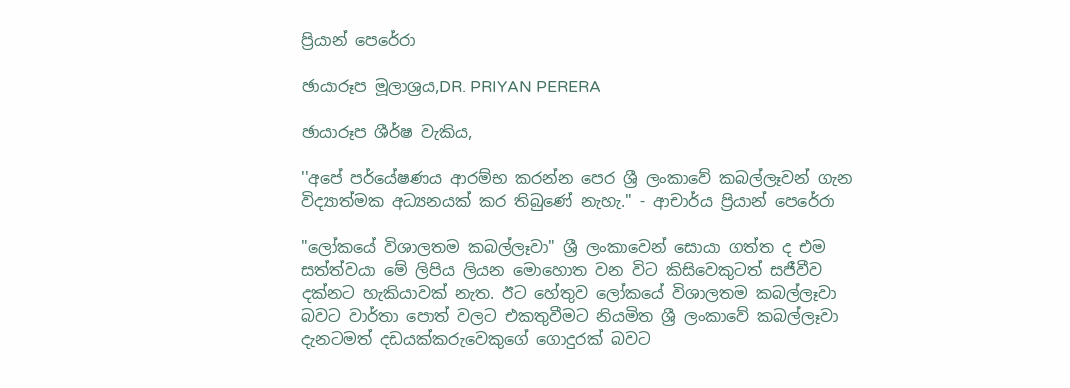ප්‍රියාන් පෙරේරා

ඡායාරූප මූලාශ්‍රය,DR. PRIYAN PERERA

ඡායාරූප ශීර්ෂ වැකිය,

''අපේ පර්යේෂණය ආරම්භ කරන්න පෙර ශ්‍රී ලංකාවේ කබල්ලෑවන් ගැන විද්‍යාත්මක අධ්‍යනයක් කර තිබුණේ නැහැ." - ආචාර්ය ප්‍රියාන් පෙරේරා

"ලෝකයේ විශාලතම කබල්ලෑවා" ශ්‍රී ලංකාවෙන් සොයා ගත්ත ද එම සත්ත්වයා මේ ලිපිය ලියන මොහොත වන විට කිසිවෙකුටත් සජීවීව දක්නට හැකියාවක් නැත. ඊට හේතුව ලෝකයේ විශාලතම කබල්ලෑවා බවට වාර්තා පොත් වලට එකතුවීමට නියමිත ශ්‍රී ලංකාවේ කබල්ලෑවා දැනටමත් දඩයක්කරුවෙකුගේ ගොදුරක් බවට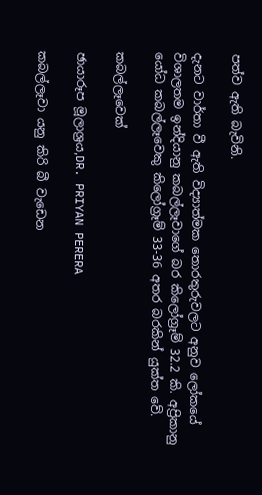පත්ව ඇති බැවිනි.

දැනට වාර්තා වී ඇති විද්‍යාත්මක තොරතුරුවලට අනුව ලෝකයේ විශාලතම ඉන්දියානු කබල්ලෑවාගේ බර කිලෝග්‍රෑම් 32.2 කි. අප්‍රිකානු යෝධ කබල්ලෑවෙකු කිලෝග්‍රෑම් 33-36 අතර බරකින් යුක්ත වේ.

කබල්ලෑවෙක්

ඡායාරූප මූලාශ්‍රය,DR. PRIYAN PERERA

කබල්ලෑවා යනු කිරි බී වැඩෙන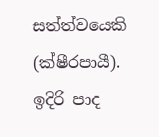සත්ත්වයෙකි (ක්ෂීරපායී). ඉදිරි පාද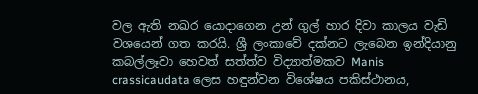වල ඇති නඛර යොදාගෙන උන් ගුල් හාර දිවා කාලය වැඩි වශයෙන් ගත කරයි. ශ්‍රී ලංකාවේ දක්නට ලැබෙන ඉන්දියානු කබල්ලෑවා හෙවත් සත්ත්ව විද්‍යාත්මකව Manis crassicaudata ලෙස හඳුන්වන විශේෂය පකිස්ථානය,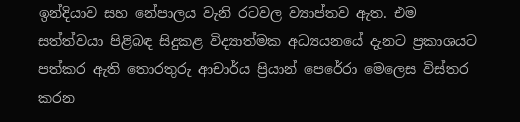ඉන්දියාව සහ නේපාලය වැනි රටවල ව්‍යාප්තව ඇත. එම සත්ත්වයා පිළිබඳ සිදුකළ විද්‍යාත්මක අධ්‍යයනයේ දැනට ප්‍රකාශයට පත්කර ඇති තොරතුරු ආචාර්ය ප්‍රියාන් පෙරේරා මෙලෙස විස්තර කරන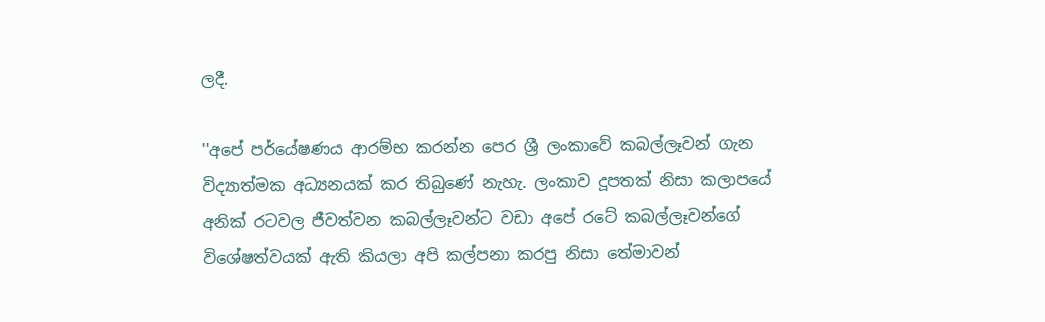ලදී.

''අපේ පර්යේෂණය ආරම්භ කරන්න පෙර ශ්‍රී ලංකාවේ කබල්ලෑවන් ගැන විද්‍යාත්මක අධ්‍යනයක් කර තිබුණේ නැහැ. ලංකාව දූපතක් නිසා කලාපයේ අනික් රටවල ජීවත්වන කබල්ලෑවන්ට වඩා අපේ රටේ කබල්ලෑවන්ගේ විශේෂත්වයක් ඇති කියලා අපි කල්පනා කරපු නිසා තේමාවන්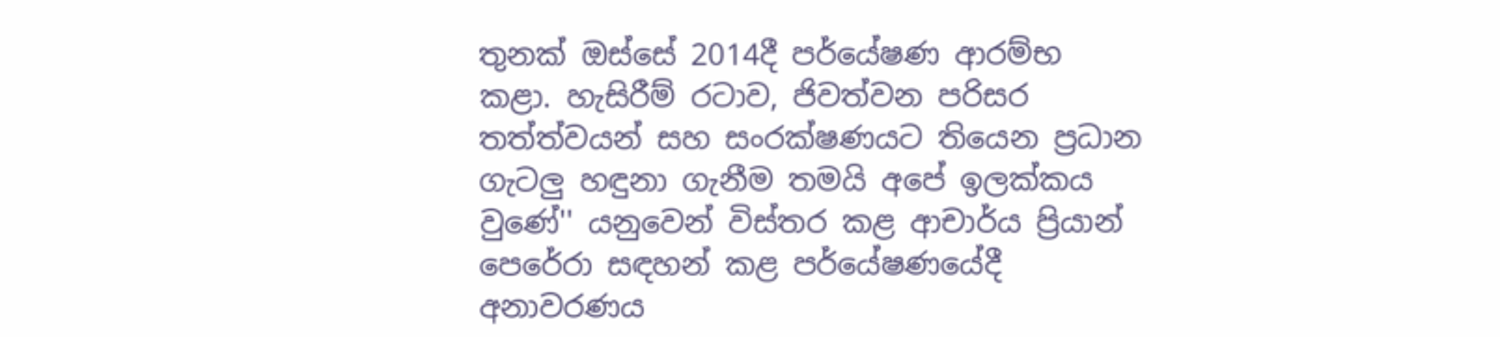තුනක් ඔස්සේ 2014දී පර්යේෂණ ආරම්භ කළා. හැසිරීම් රටාව, ජිවත්වන පරිසර තත්ත්වයන් සහ සංරක්ෂණයට තියෙන ප්‍රධාන ගැටලු හඳුනා ගැනීම තමයි අපේ ඉලක්කය වුණේ'' යනුවෙන් විස්තර කළ ආචාර්ය ප්‍රියාන් පෙරේරා සඳහන් කළ පර්යේෂණයේදී අනාවරණය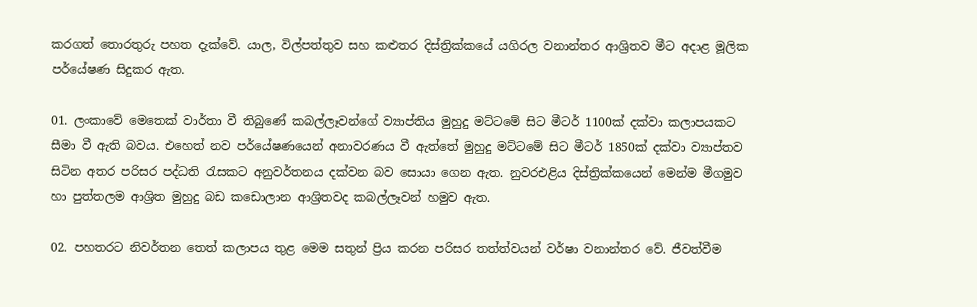කරගත් තොරතුරු පහත දැක්වේ. යාල, විල්පත්තුව සහ කළුතර දිස්ත්‍රික්කයේ යගිරල වනාන්තර ආශ්‍රිතව මීට අදාළ මූලික පර්යේෂණ සිදුකර ඇත.

01. ලංකාවේ මෙතෙක් වාර්තා වී තිබුණේ කබල්ලෑවන්ගේ ව්‍යාප්තිය මුහුදු මට්ටමේ සිට මීටර් 1100ක් දක්වා කලාපයකට සීමා වී ඇති බවය. එහෙත් නව පර්යේෂණයෙන් අනාවරණය වී ඇත්තේ මුහුදු මට්ටමේ සිට මීටර් 1850ක් දක්වා ව්‍යාප්තව සිටින අතර පරිසර පද්ධති රැසකට අනුවර්තනය දක්වන බව සොයා ගෙන ඇත. නුවරඑළිය දිස්ත්‍රික්කයෙන් මෙන්ම මීගමුව හා පුත්තලම ආශ්‍රිත මුහුදු බඩ කඩොලාන ආශ්‍රිතවද කබල්ලෑවන් හමුව ඇත.

02. පහතරට නිවර්තන තෙත් කලාපය තුළ මෙම සතුන් ප්‍රිය කරන පරිසර තත්ත්වයන් වර්ෂා වනාන්තර වේ. ජීවත්වීම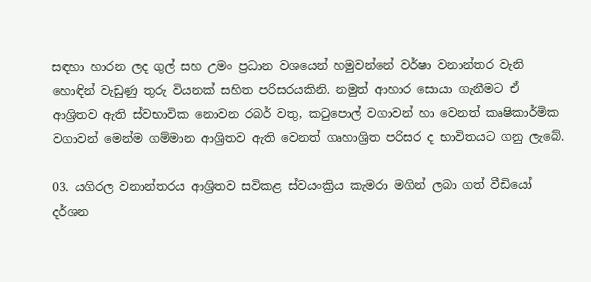සඳහා හාරන ලද ගුල් සහ උමං ප්‍රධාන වශයෙන් හමුවන්නේ වර්ෂා වනාන්තර වැනි හොඳින් වැඩුණු තුරු වියනක් සහිත පරිසරයකිනි. නමුත් ආහාර සොයා ගැනීමට ඒ ආශ්‍රිතව ඇති ස්වභාවික නොවන රබර් වතු, කටුපොල් වගාවන් හා වෙනත් කෘෂිකාර්මික වගාවන් මෙන්ම ගම්මාන ආශ්‍රිතව ඇති වෙනත් ගෘහාශ්‍රිත පරිසර ද භාවිතයට ගනු ලැබේ.

03. යගිරල වනාන්තරය ආශ්‍රිතව සවිකළ ස්වයංක්‍රිය කැමරා මගින් ලබා ගත් වීඩියෝ දර්ශන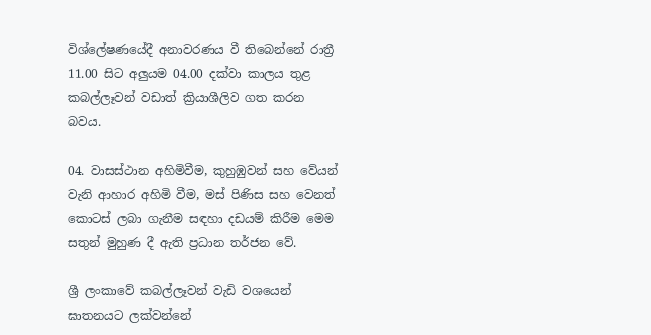විශ්ලේෂණයේදී අනාවරණය වී තිබෙන්නේ රාත්‍රී 11.00 සිට අලුයම 04.00 දක්වා කාලය තුළ කබල්ලෑවන් වඩාත් ක්‍රියාශීලිව ගත කරන බවය.

04. වාසස්ථාන අහිමිවීම, කුහුඹුවන් සහ වේයන් වැනි ආහාර අහිමි වීම, මස් පිණිස සහ වෙනත් කොටස් ලබා ගැනීම සඳහා දඩයම් කිරීම මෙම සතුන් මුහුණ දී ඇති ප්‍රධාන තර්ජන වේ.

ශ්‍රී ලංකාවේ කබල්ලෑවන් වැඩි වශයෙන් ඝාතනයට ලක්වන්නේ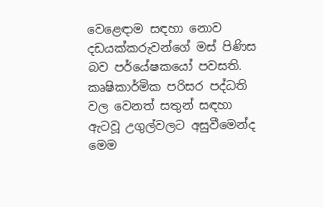වෙළෙඳාම සඳහා නොව දඩයක්කරුවන්ගේ මස් පිණිස බව පර්යේෂකයෝ පවසති. කෘෂිකාර්මික පරිසර පද්ධති වල වෙනත් සතුන් සඳහා ඇටවූ උගුල්වලට අසුවීමෙන්ද මෙම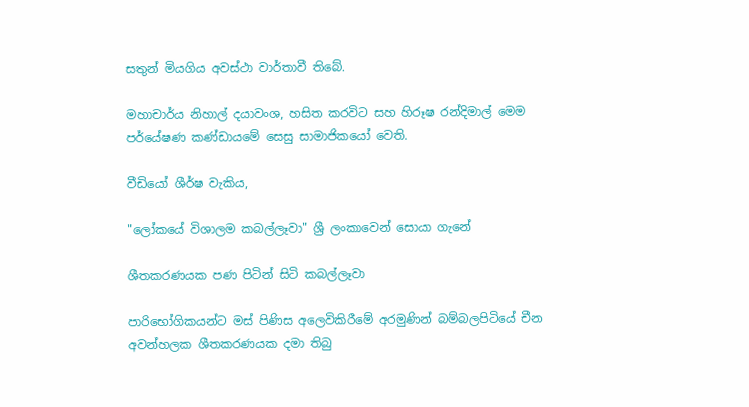සතුන් මියගිය අවස්ථා වාර්තාවී තිබේ.

මහාචාර්ය නිහාල් දයාවංශ, හසිත කරවිට සහ හිරූෂ රන්දිමාල් මෙම පර්යේෂණ කණ්ඩායමේ සෙසු සාමාජිකයෝ වෙති.

වීඩියෝ ශීර්ෂ වැකිය,

"ලෝකයේ විශාලම කබල්ලෑවා" ශ්‍රී ලංකාවෙන් සොයා ගැනේ

ශීතකරණයක පණ පිටින් සිටි කබල්ලෑවා

පාරිභෝගිකයන්ට මස් පිණිස අලෙවිකිරීමේ අරමුණින් බම්බලපිටියේ චීන අවන්හලක ශීතකරණයක දමා තිබු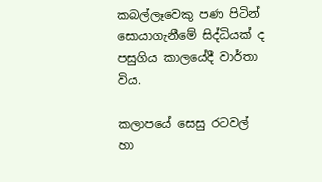කබල්ලෑවෙකු පණ පිටින් සොයාගැනීමේ සිද්ධියක් ද පසුගිය කාලයේදී වාර්තා විය.

කලාපයේ සෙසු රටවල් හා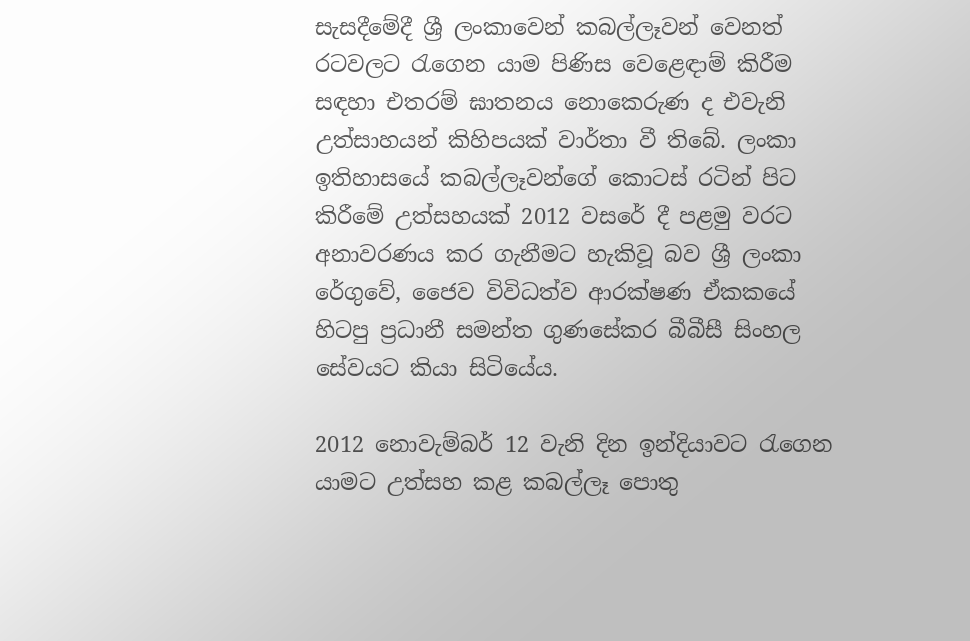සැසදීමේදී ශ්‍රී ලංකාවෙන් කබල්ලෑවන් වෙනත් රටවලට රැගෙන යාම පිණිස වෙළෙඳාම් කිරීම සඳහා එතරම් ඝාතනය නොකෙරුණ ද එවැනි උත්සාහයන් කිහිපයක් වාර්තා වී තිබේ. ලංකා ඉතිහාසයේ කබල්ලෑවන්ගේ කොටස් රටින් පිට කිරීමේ උත්සහයක් 2012 වසරේ දී පළමු වරට අනාවරණය කර ගැනීමට හැකිවූ බව ශ්‍රී ලංකා රේගුවේ, ජෛව විවිධත්ව ආරක්ෂණ ඒකකයේ හිටපු ප්‍රධානී සමන්ත ගුණසේකර බීබීසී සිංහල සේවයට කියා සිටියේය.

2012 නොවැම්බර් 12 වැනි දින ඉන්දියාවට රැගෙන යාමට උත්සහ කළ කබල්ලෑ පොතු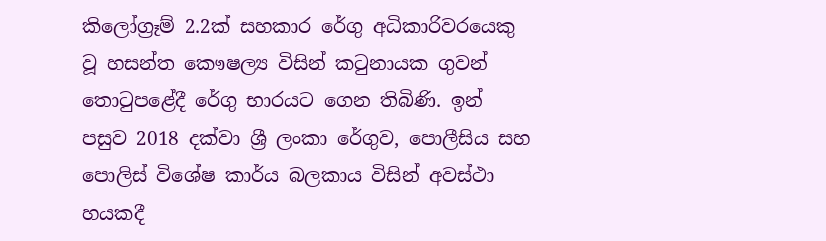කිලෝග්‍රෑම් 2.2ක් සහකාර රේගු අධිකාරිවරයෙකු වූ හසන්ත කෞෂල්‍ය විසින් කටුනායක ගුවන් තොටුපළේදී රේගු භාරයට ගෙන තිබිණි. ඉන් පසුව 2018 දක්වා ශ්‍රී ලංකා රේගුව, පොලීසිය සහ පොලිස් විශේෂ කාර්ය බලකාය විසින් අවස්ථා හයකදී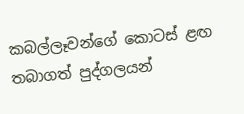කබල්ලෑවන්ගේ කොටස් ළඟ තබාගත් පුද්ගලයන්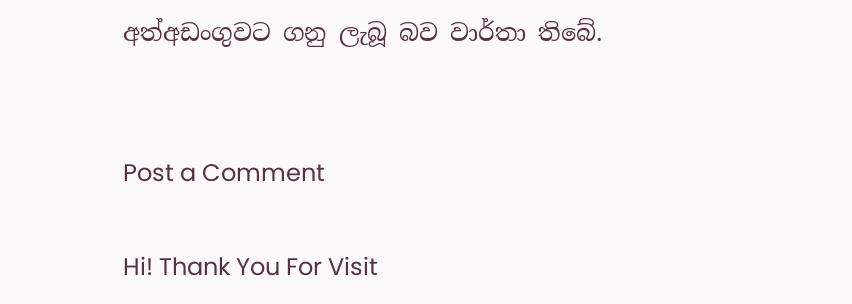අත්අඩංගුවට ගනු ලැබූ බව වාර්තා තිබේ.


Post a Comment

Hi! Thank You For Visit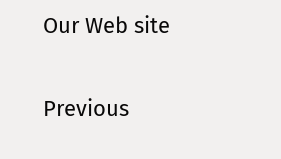Our Web site

Previous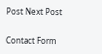Post Next Post

Contact Form